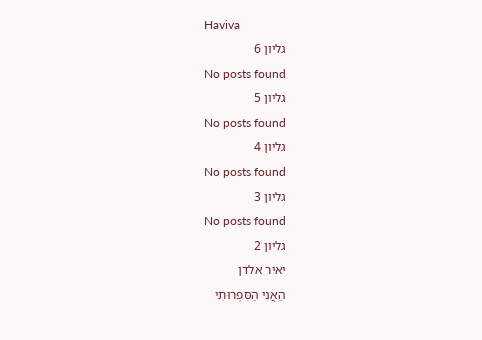Haviva
גליון 6
No posts found
גליון 5
No posts found
גליון 4
No posts found
גליון 3
No posts found
גליון 2
יאיר אלדן
הַאֲנִי הַסִּפְרוּתִי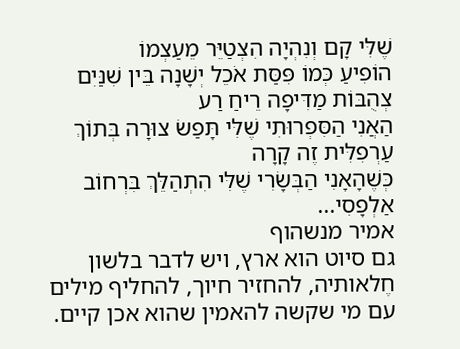שֶׁלִּי קָם וְנִהְיָה הִצְטַיֵּר מֵעַצְמוֹ
הוֹפִיעַ כְּמוֹ פִּסַּת אֹכֵל יְשָׁנָה בֵּין שִׁנַּיִם צְהֻבּוֹת מַדִּיפָה רֵיחַ רַע
הַאֲנִי הַסִּפְרוּתִי שֶׁלִּי תָּפַשׂ צוּרָה בְּתוֹךְ עַרְפִלִּית זֶה קָרָה
כְּשֶׁהָאָנִי הַבְּשָׂרִי שֶׁלִּי הִתְהַלֵּךְ בִּרְחוֹב אַלְפָסִי...
אמיר מנשהוף
גם סיוט הוא ארץ, ויש לדבר בלשון חֶלאותיה, להחזיר חיוך, להחליף מילים עם מי שקשה להאמין שהוא אכן קיים.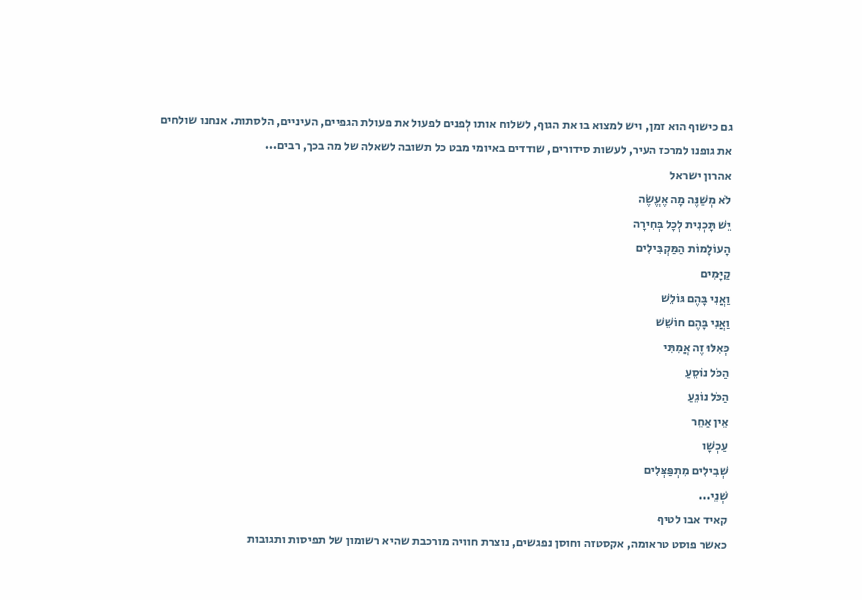גם כישוף הוא זמן, ויש למצוא בו את הגוף, לשלוח אותו לְפנים לפעול את פעולת הגפיים, העיניים, הלסתות. אנחנו שולחים את גופנו למרכז העיר, לעשות סידורים, שודדים באיומי מבט כל תשובה לשאלה של מה בכך, רבים...
אהרון ישראל
לֹא מְשַׁנֶּה מָה אֶעֱשֶׂה
יֵשׁ תָּכְנִית לְכָל בְּחִירָה
הָעוֹלָמוֹת הַמַּקְבִּילִים
קַיָּמִים
וַאֲנִי בָּהֶם גּוֹלֵשׁ
וַאֲנִי בָּהֶם חוֹשֵׁשׁ
כְּאִלּוּ זֶה אֲמִתִּי
הַכֹּל נוֹסֵעַ
הַכֹּל נוֹגֵעַ
אֵין אַחֵר
עַכְשָׁו
שְׁבִילִים מִתְפַּצְּלִים
שְׁנֵי...
קאיד אבו לטיף
כאשר פוסט טראומה, אקסטזה וחוסן נפגשים, נוצרת חוויה מורכבת שהיא רשומון של תפיסות ותגובות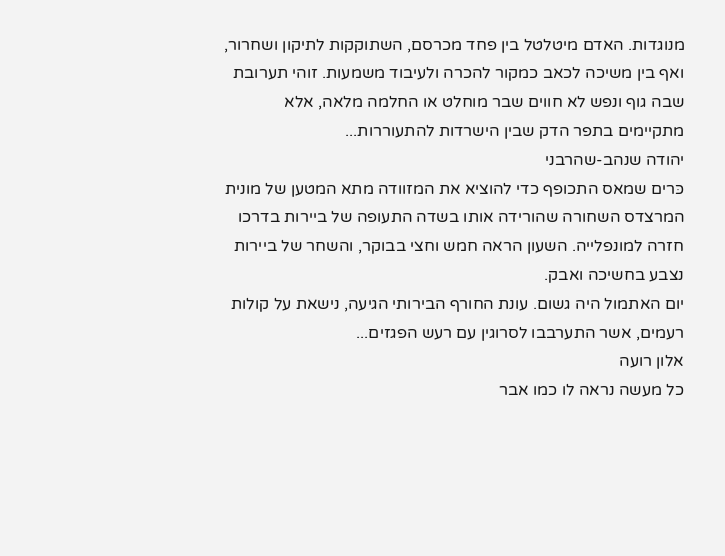מנוגדות. האדם מיטלטל בין פחד מכרסם, השתוקקות לתיקון ושחרור, ואף בין משיכה לכאב כמקור להכרה ולעיבוד משמעות. זוהי תערובת שבה גוף ונפש לא חווים שבר מוחלט או החלמה מלאה, אלא מתקיימים בתפר הדק שבין הישרדות להתעוררות...
יהודה שנהב-שהרבני
כּרים שמאס התכופף כדי להוציא את המזוודה מתא המטען של מונית המרצדס השחורה שהורידה אותו בשדה התעופה של ביירות בדרכו חזרה למונפלייה. השעון הראה חמש וחצי בבוקר, והשחר של ביירות נצבע בחשיכה ואבק.
יום האתמול היה גשום. עונת החורף הבירותי הגיעה, נישאת על קולות רעמים, אשר התערבבו לסרוגין עם רעש הפגזים...
אלון רועה
כל מעשה נראה לו כמו אבר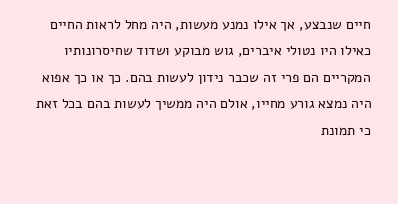חיים שנבצע, אך אילו נמנע מעשות, היה מחל לראות החיים כאילו היו נטולי איברים, גוש מבוקע ושדוד שחיסרונותיו המקריים הם פרי זה שכבר נידון לעשות בהם. כך או כך אפוא היה נמצא גורע מחייו, אולם היה ממשיך לעשות בהם בכל זאת כי תמונת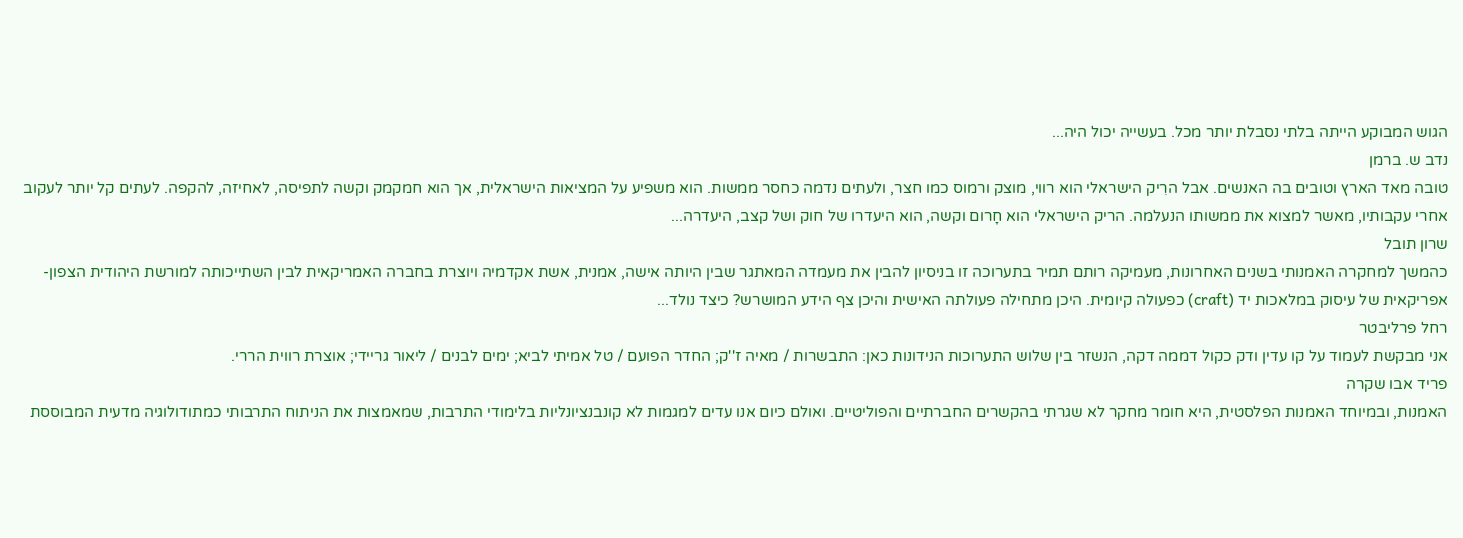הגוש המבוקע הייתה בלתי נסבלת יותר מכל. בעשייה יכול היה...
נדב ש. ברמן
טובה מאד הארץ וטובים בה האנשים. אבל הרִיק הישראלי הוא רווי, מוצק ורמוס כמו חצר, ולעתים נדמה כחסר ממשות. הוא משפיע על המציאות הישראלית, אך הוא חמקמק וקשה לתפיסה, לאחיזה, להקפה. לעתים קל יותר לעקוב אחרי עקבותיו, מאשר למצוא את ממשותו הנעלמה. הריק הישראלי הוא חָרום וקשה, הוא היעדרו של חוק ושל קצב, היעדרה...
שרון תובל
כהמשך למחקרה האמנותי בשנים האחרונות, מעמיקה רותם תמיר בתערוכה זו בניסיון להבין את מעמדה המאתגר שבין היותה אישה, אמנית, אשת אקדמיה ויוצרת בחברה האמריקאית לבין השתייכותה למורשת היהודית הצפון-אפריקאית של עיסוק במלאכות יד (craft) כפעולה קיומית. היכן מתחילה פעולתה האישית והיכן צף הידע המושרש? כיצד נולד...
רחל פרליבטר
אני מבקשת לעמוד על קו עדין ודק כקול דממה דקה, הנשזר בין שלוש התערוכות הנידונות כאן: התבשרות / מאיה ז''ק; החדר הפועם / טל אמיתי לביא; ימים לבנים / ליאור גריידי; אוצרת רווית הררי.
פריד אבו שקרה
האמנות, ובמיוחד האמנות הפלסטית, היא חומר מחקר לא שגרתי בהקשרים החברתיים והפוליטיים. ואולם כיום אנו עדים למגמות לא קונבנציונליות בלימודי התרבות, שמאמצות את הניתוח התרבותי כמתודולוגיה מדעית המבוססת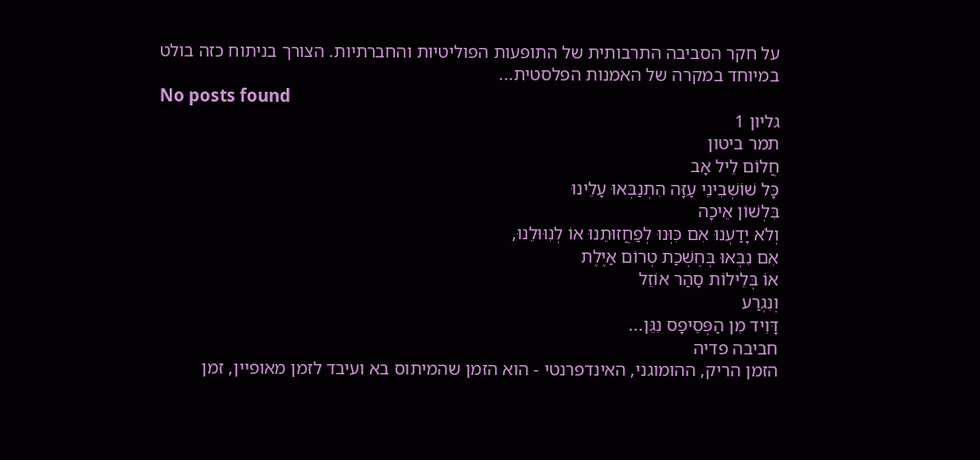על חקר הסביבה התרבותית של התופעות הפוליטיות והחברתיות. הצורך בניתוח כזה בולט במיוחד במקרה של האמנות הפלסטית...
No posts found
גליון 1
תמר ביטון
חֲלוֹם לֵיל אָב
כָּל שׁוֹשְׁבִינֵי עַזָּה הִתְנַבְּאוּ עָלֵינוּ
בִּלְשׁוֹן אֵיכָה
וְלֹא יָדַעְנוּ אִם כִּוְּנוּ לְפַחֲזוּתֵנוּ אוֹ לְנִוּוּלֵנוּ,
אִם נִבְּאוּ בְּחֶשְׁכַת טְרוֹם אַיֶּלֶת
אוֹ בְּלֵילוֹת סַהַר אוֹזֵל
וְנִגְרַע
דָּוִיד מִן הַפְּסֵיפָס נִגֵּן...
חביבה פדיה
הזמן הריק, ההומוגני, האינדפרנטי - הוא הזמן שהמיתוס בא ועיבד לזמן מאופיין, זמן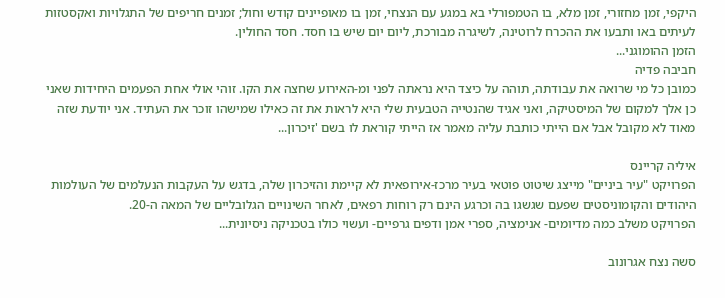היקפי, זמן מחזורי, זמן מלא, בו הטמפורלי בא במגע עם הנצחי, זמן בו מאופיינים קודש וחול; זמנים חריפים של התגלויות ואקסטזות לעיתים באו ותבעו את ההכרח לרוטינה, לשיגרה מבורכת, ליום יום שיש בו חסד. חסד החולין.
הזמן ההומוגני...
חביבה פדיה
כמובן כל מי שרואה את עבודתה, תוהה על כיצד היא נראתה לפני ומ-האירוע שחצה את הקו. זוהי אולי אחת הפעמים היחידות שאני כן אלך למקום של המיסטיקה, ואני אגיד שהנטייה הטבעית שלי היא לראות את זה כאילו שמישהו זוכר את העתיד. אני יודעת שזה מאוד לא מקובל אבל אם הייתי כותבת עליה מאמר אז הייתי קוראת לו בשם 'זיכרון...

איליה קריינס
הפרויקט "עיר ביניים" מייצג שיטוט פוטאי בעיר מרכז-אירופאית לא קיימת והזיכרון שלה, בדגש על העקבות הנעלמים של העולמות היהודים והקומוניסטים שפעם שגשגו בה וכרגע הינם רק רוחות רפאים, לאחר השינויים הגלובליים של המאה ה-20.
הפרויקט משלב כמה מדיומים- אנימציה, ספרי אמן ודפים גרפיים- ועשוי כולו בטכניקה ניסיונית...

סשה נצח אגרונוב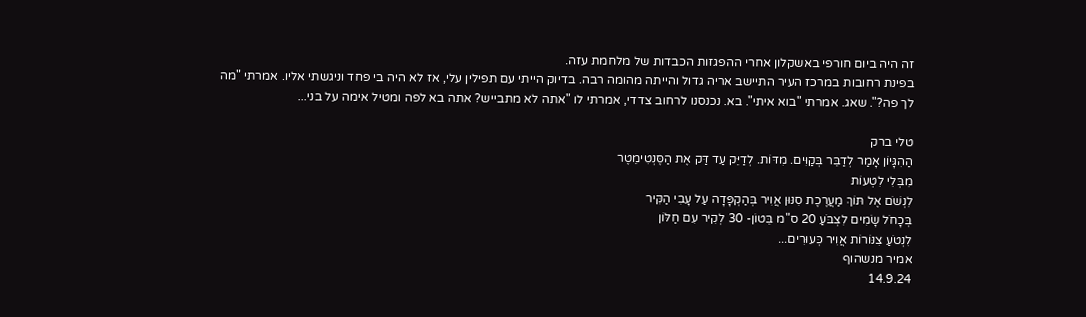זה היה ביום חורפי באשקלון אחרי ההפגזות הכבדות של מלחמת עזה.
בפינת רחובות במרכז העיר התיישב אריה גדול והייתה מהומה רבה. בדיוק הייתי עם תפילין עלי, אז לא היה בי פחד וניגשתי אליו. אמרתי "מה לך פה?". שאג. אמרתי "בוא איתי". בא. נכנסנו לרחוב צדדי, אמרתי לו "אתה לא מתבייש? אתה בא לפה ומטיל אימה על בני...

טלי ברק
הַהִגָּיוֹן אָמַר לְדַבֵּר בְּקַוִּים. מִדּוֹת. לְדַיֵּק עַד דַּק אֶת הַסֶּנְטִימֵטֶר
מִבְּלִי לִטְעוֹת
לִנְשֹׁם אֶל תּוֹךְ מַעֲרֶכֶת סִנּוּן אֲוִיר בְּהַקְפָּדָה עַל עָבִי הַקִּיר
בְּכָחֹל שָׂמִים לִצְבֹּעַ 20 ס"מ בֵּטוֹן- 30 לְקִיר עִם חַלּוֹן
לִנְטֹעַ צִנּוֹרוֹת אֲוִיר כְּעוּרִים...
אמיר מנשהוף
14.9.24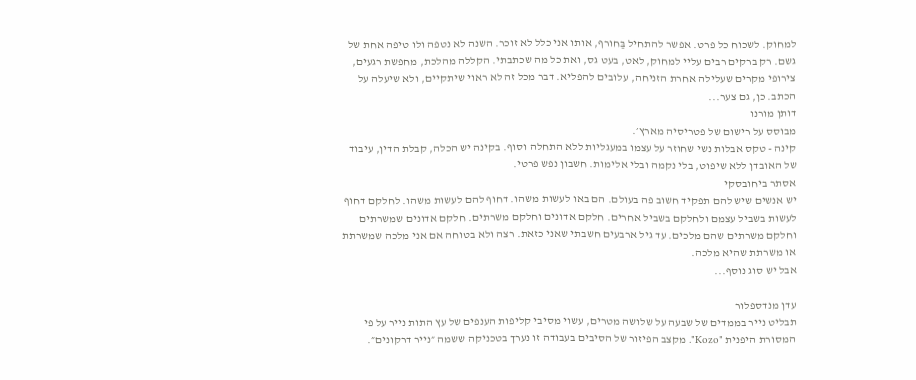למחוק. לשכוח כל פרט. אפשר להתחיל בַּחורף, אותו אני כלל לא זוכר. השנה לא נטפה ולו טיפה אחת של גשם. רק ברקים רבים עליי למחוק, לאט, בעט גס, ואת כל מה שכתבתי. הקללה מהלכת, מחפשת רגעים, צירופי מקרים שעלילה אחרת הזניחה, עלובים להפליא. דבר מכל זה לא ראוי שיתקיים, ולא שיעלה על הכתב. כן, גם צער...
דותן מורנו
מבוסס על רישום של פטריסיה מארץ׳.
קינה - טקס אבלות נשי שחוזר על עצמו במעגליות ללא התחלה וסוף. בקינה יש הכלה, קבלת הדין, עיבוד של האובדן ללא שיפוט, בלי נקמה ובלי אלימות. חשבון נפש פרטי.
אסתר ביחובסקי
יש אנשים שיש להם תפקיד חשוב פה בעולם. הם באו לעשות משהו. דחוף להם לעשות משהו. לחלקם דחוף לעשות בשביל עצמם ולחלקם בשביל אחרים. חלקם אדונים וחלקם משרתים. חלקם אדונים שמשרתים וחלקם משרתים שהם מלכים. עד גיל ארבעים חשבתי שאני כזאת. רצה ולא בטוחה אם אני מלכה שמשרתת או משרתת שהיא מלכה.
אבל יש סוג נוסף...

עדן מנדספלור
תבליט נייר בממדים של שבעה על שלושה מטרים, עשוי מסיבי קליפות הענפים של עץ התות נייר על פי המסורת היפנית "Kozo". מקצב הפיזור של הסיבים בעבודה זו נערך בטכניקה ששמה ״נייר דרקונים״.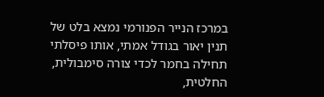במרכז הנייר הפנורמי נמצא בלט של תנין יאור בגודל אמתי, אותו פיסלתי תחילה בחמר לכדי צורה סימבולית, החלטית,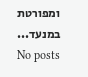ומפורטת במנעד...
No posts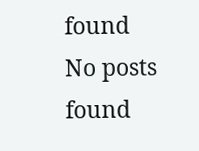found
No posts found